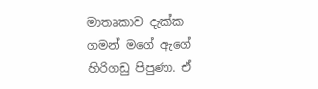මාතෘකාව දැක්ක ගමන් මගේ ඇගේ හිරිගඩු පිපුණා. ඒ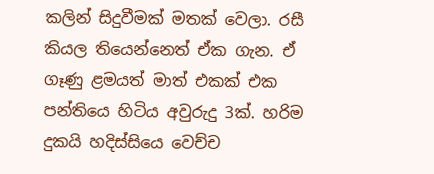කලින් සිදුවීමක් මතක් වෙලා. රසී කියල තියෙන්නෙත් ඒක ගැන. ඒ ගෑණු ළමයත් මාත් එකක් එක පන්තියෙ හිටිය අවුරුදු 3ක්. හරිම දුකයි හදිස්සියෙ වෙච්ච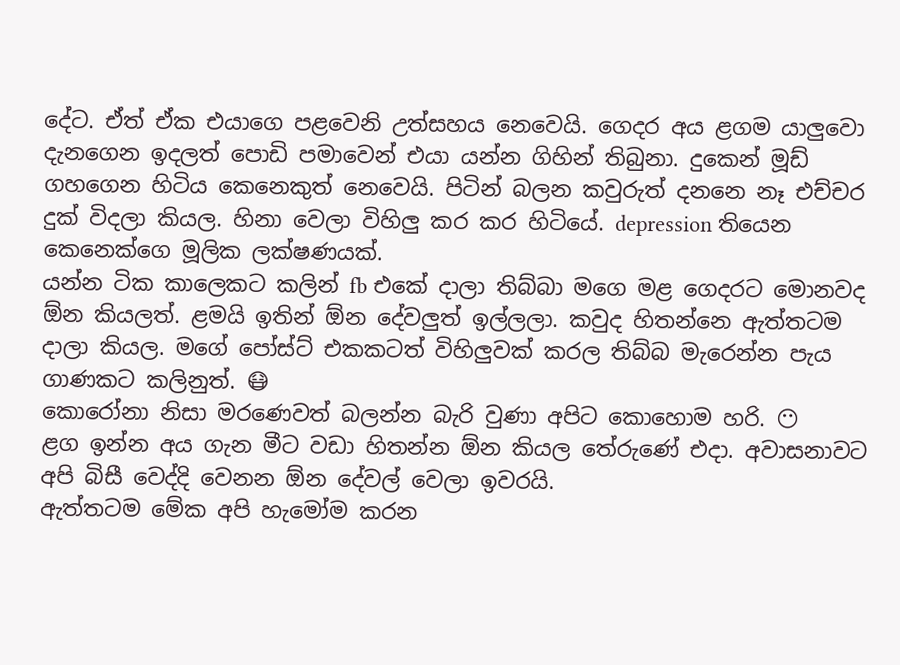දේට. ඒත් ඒක එයාගෙ පළවෙනි උත්සහය නෙවෙයි. ගෙදර අය ළගම යාලුවො දැනගෙන ඉදලත් පොඩි පමාවෙන් එයා යන්න ගිහින් තිබුනා. දුකෙන් මූඩ් ගහගෙන හිටිය කෙනෙකුත් නෙවෙයි. පිටින් බලන කවුරුත් දනනෙ නෑ එච්චර දුක් විදලා කියල. හිනා වෙලා විහිලු කර කර හිටියේ. depression තියෙන කෙනෙක්ගෙ මූලික ලක්ෂණයක්.
යන්න ටික කාලෙකට කලින් fb එකේ දාලා තිබ්බා මගෙ මළ ගෙදරට මොනවද ඕන කියලත්. ළමයි ඉතින් ඕන දේවලුත් ඉල්ලලා. කවුද හිතන්නෙ ඇත්තටම දාලා කියල. මගේ පෝස්ට් එකකටත් විහිලුවක් කරල තිබ්බ මැරෙන්න පැය ගාණකට කලිනුත්. 😷
කොරෝනා නිසා මරණෙවත් බලන්න බැරි වුණා අපිට කොහොම හරි. 😶
ළග ඉන්න අය ගැන මීට වඩා හිතන්න ඕන කියල තේරුණේ එදා. අවාසනාවට අපි බිසී වෙද්දි වෙනන ඕන දේවල් වෙලා ඉවරයි.
ඇත්තටම මේක අපි හැමෝම කරන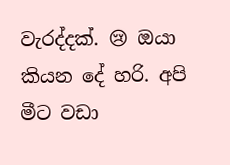වැරද්දක්. 😢 ඔයා කියන දේ හරි. අපි මීට වඩා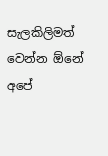සැලකිලිමත් වෙන්න ඕනේ අපේ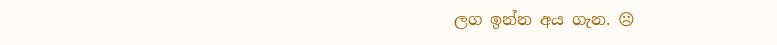ලග ඉන්න අය ගැන. ☹